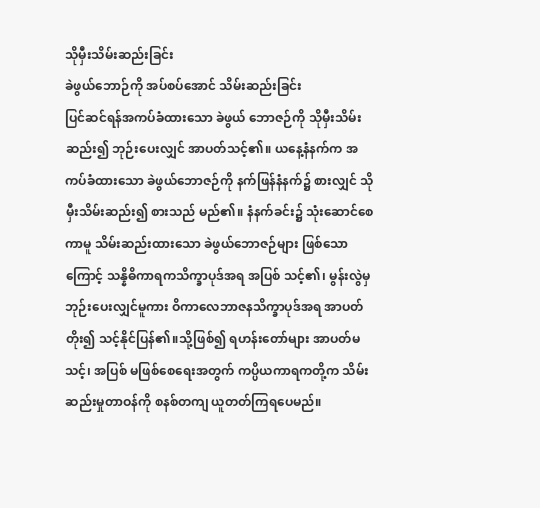သိုမှီးသိမ်းဆည်းခြင်း
ခဲဖွယ်ဘောဉ်ကို အပ်စပ်အောင် သိမ်းဆည်းခြင်း
ပြင်ဆင်ရန်အကပ်ခံထားသော ခဲဖွယ် ဘောဇဉ်ကို သိုမှီးသိမ်းဆည်း၍ ဘုဉ်းပေးလျှင် အာပတ်သင့်၏။ ယနေ့နံနက်က အကပ်ခံထားသော ခဲဖွယ်ဘောဇဉ်ကို နက်ဖြန်နံနက်၌ စားလျှင် သိုမှီးသိမ်းဆည်း၍ စားသည် မည်၏။ နံနက်ခင်း၌ သုံးဆောင်စေကာမူ သိမ်းဆည်းထားသော ခဲဖွယ်ဘောဇဉ်များ ဖြစ်သောကြောင့် သန္နိဓိကာရကသိက္ခာပုဒ်အရ အပြစ် သင့်၏၊ မွန်းလွဲမှ ဘုဉ်းပေးလျှင်မူကား ဝိကာလေဘာဇနသိက္ခာပုဒ်အရ အာပတ် တိုး၍ သင့်နိုင်ပြန်၏။သို့ဖြစ်၍ ရဟန်းတော်များ အာပတ်မသင့်၊ အပြစ် မဖြစ်စေရေးအတွက် ကပ္ပိယကာရကတို့က သိမ်းဆည်းမှုတာဝန်ကို စနစ်တကျ ယူတတ်ကြရပေမည်။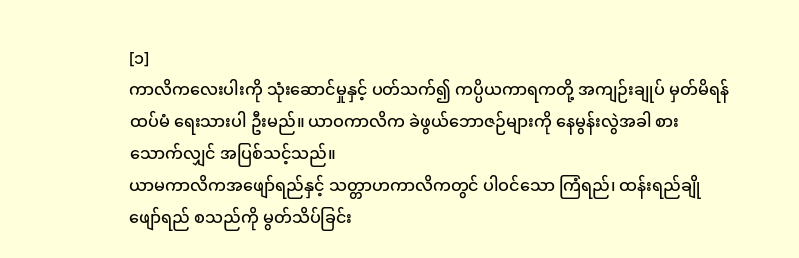[၁]
ကာလိကလေးပါးကို သုံးဆောင်မှုနှင့် ပတ်သက်၍ ကပ္ပိယကာရကတို့ အကျဉ်းချုပ် မှတ်မိရန် ထပ်မံ ရေးသားပါ ဦးမည်။ ယာဝကာလိက ခဲဖွယ်ဘောဇဉ်များကို နေမွန်းလွဲအခါ စားသောက်လျှင် အပြစ်သင့်သည်။
ယာမကာလိကအဖျော်ရည်နှင့် သတ္တာဟကာလိကတွင် ပါဝင်သော ကြံရည်၊ ထန်းရည်ချိုဖျော်ရည် စသည်ကို မွတ်သိပ်ခြင်း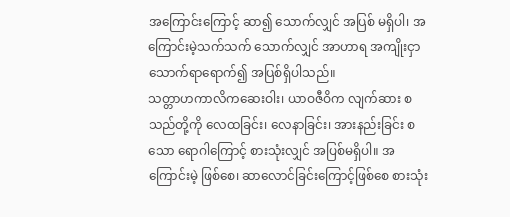အကြောင်းကြောင့် ဆာ၍ သောက်လျှင် အပြစ် မရှိပါ၊ အကြောင်းမဲ့သက်သက် သောက်လျှင် အာဟာရ အကျိုးငှာ သောက်ရာရောက်၍ အပြစ်ရှိပါသည်။
သတ္တာဟကာလိကဆေးဝါး၊ ယာဝဇီဝိက လျက်ဆား စသည်တို့ကို လေထခြင်း၊ လေနာခြင်း၊ အားနည်းခြင်း စသော ရောဂါကြောင့် စားသုံးလျှင် အပြစ်မရှိပါ။ အကြောင်းမဲ့ ဖြစ်စေ၊ ဆာလောင်ခြင်းကြောင့်ဖြစ်စေ စားသုံး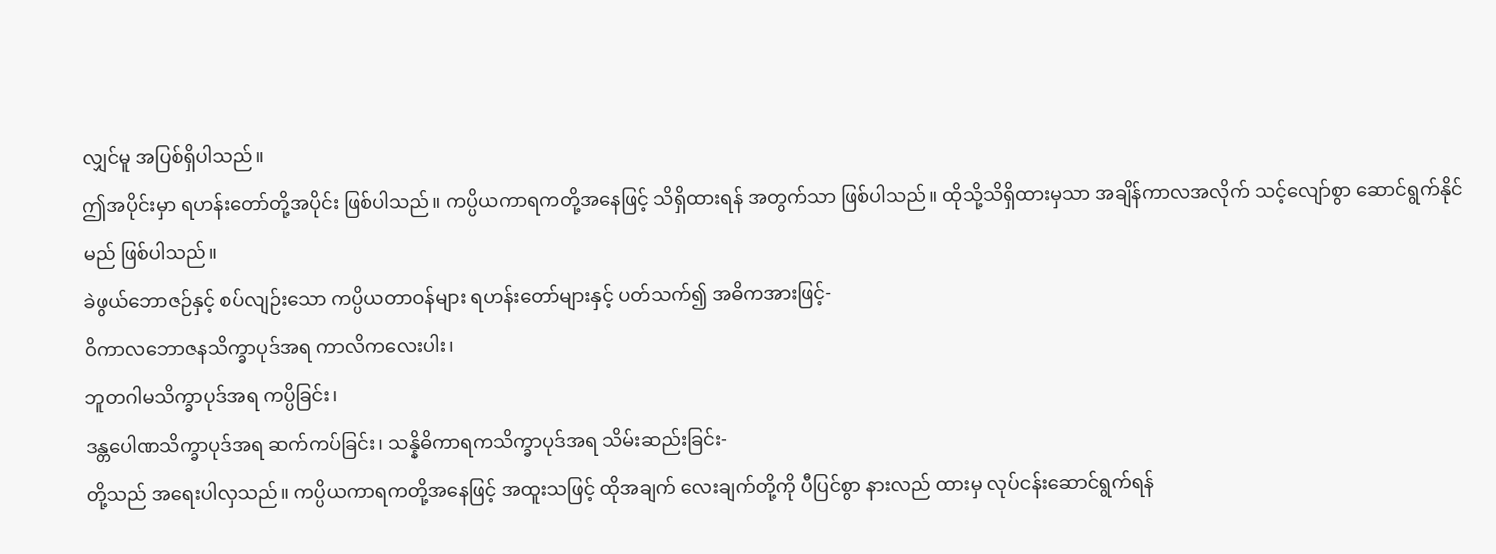လျှင်မူ အပြစ်ရှိပါသည်။
ဤအပိုင်းမှာ ရဟန်းတော်တို့အပိုင်း ဖြစ်ပါသည်။ ကပ္ပိယကာရကတို့အနေဖြင့် သိရှိထားရန် အတွက်သာ ဖြစ်ပါသည်။ ထိုသို့သိရှိထားမှသာ အချိန်ကာလအလိုက် သင့်လျော်စွာ ဆောင်ရွက်နိုင်မည် ဖြစ်ပါသည်။
ခဲဖွယ်ဘောဇဉ်နှင့် စပ်လျဉ်းသော ကပ္ပိယတာဝန်များ ရဟန်းတော်များနှင့် ပတ်သက်၍ အဓိကအားဖြင့်-
ဝိကာလဘောဇနသိက္ခာပုဒ်အရ ကာလိကလေးပါး၊
ဘူတဂါမသိက္ခာပုဒ်အရ ကပ္ပိခြင်း၊
ဒန္တပေါဏသိက္ခာပုဒ်အရ ဆက်ကပ်ခြင်း၊ သန္နိဓိကာရကသိက္ခာပုဒ်အရ သိမ်းဆည်းခြင်း-
တို့သည် အရေးပါလှသည်။ ကပ္ပိယကာရကတို့အနေဖြင့် အထူးသဖြင့် ထိုအချက် လေးချက်တို့ကို ပီပြင်စွာ နားလည် ထားမှ လုပ်ငန်းဆောင်ရွက်ရန်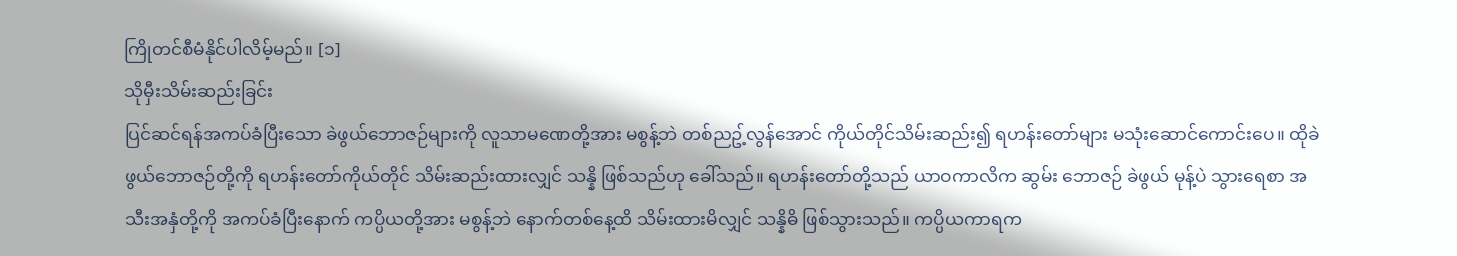ကြိုတင်စီမံနိုင်ပါလိမ့်မည်။ [၁]
သိုမှီးသိမ်းဆည်းခြင်း
ပြင်ဆင်ရန်အကပ်ခံပြီးသော ခဲဖွယ်ဘောဇဉ်များကို လူသာမဏေတို့အား မစွန့်ဘဲ တစ်ညဥ့်လွန်အောင် ကိုယ်တိုင်သိမ်းဆည်း၍ ရဟန်းတော်များ မသုံးဆောင်ကောင်းပေ။ ထိုခဲဖွယ်ဘောဇဉ်တို့ကို ရဟန်းတော်ကိုယ်တိုင် သိမ်းဆည်းထားလျှင် သန္နိ ဖြစ်သည်ဟု ခေါ်သည်။ ရဟန်းတော်တို့သည် ယာဝကာလိက ဆွမ်း ဘောဇဉ် ခဲဖွယ် မုန့်ပဲ သွားရေစာ အသီးအနှံတို့ကို အကပ်ခံပြီးနောက် ကပ္ပိယတို့အား မစွန့်ဘဲ နောက်တစ်နေ့ထိ သိမ်းထားမိလျှင် သန္နိဓိ ဖြစ်သွားသည်။ ကပ္ပိယကာရက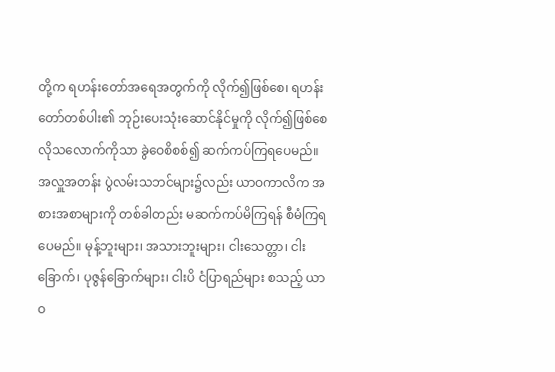တို့က ရဟန်းတော်အရေအတွက်ကို လိုက်၍ဖြစ်စေ၊ ရဟန်းတော်တစ်ပါး၏ ဘုဉ်းပေးသုံးဆောင်နိုင်မှုကို လိုက်၍ဖြစ်စေ လိုသလောက်ကိုသာ ခွဲဝေစိစစ်၍ ဆက်ကပ်ကြရပေမည်။
အလှူအတန်း ပွဲလမ်းသဘင်များ၌လည်း ယာဝကာလိက အစားအစာများကို တစ်ခါတည်း မဆက်ကပ်မိကြရန် စီမံကြရပေမည်။ မုန့်ဘူးများ၊ အသားဘူးများ၊ ငါးသေတ္တာ၊ ငါးခြောက်၊ ပုဇွန်ခြောက်များ၊ ငါးပိ ငံပြာရည်များ စသည့် ယာဝ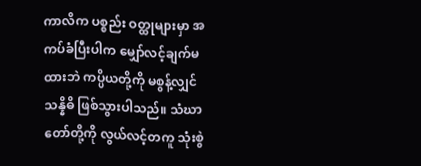ကာလိက ပစ္စည်း ဝတ္ထုများမှာ အကပ်ခံပြီးပါက မျှော်လင့်ချက်မထားဘဲ ကပ္ပိယတို့ကို မစွန့်လျှင် သန္နိဓိ ဖြစ်သွားပါသည်။ သံဃာတော်တို့ကို လွယ်လင့်တကူ သုံးစွဲ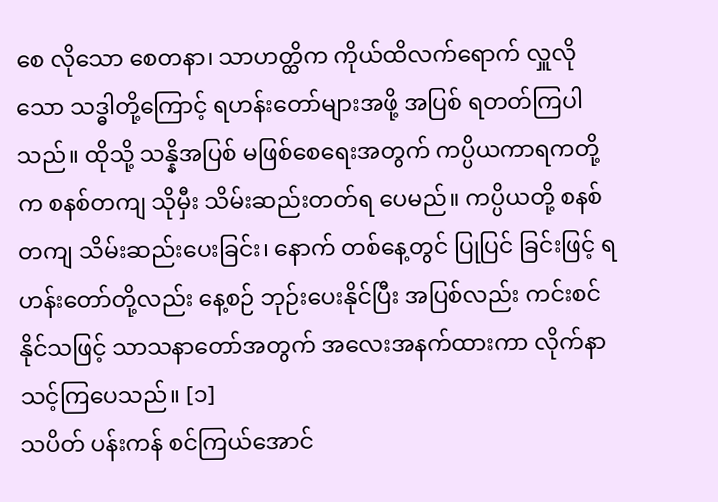စေ လိုသော စေတနာ၊ သာဟတ္ထိက ကိုယ်ထိလက်ရောက် လှူလိုသော သဒ္ဓါတို့ကြောင့် ရဟန်းတော်များအဖို့ အပြစ် ရတတ်ကြပါသည်။ ထိုသို့ သန္နိအပြစ် မဖြစ်စေရေးအတွက် ကပ္ပိယကာရကတို့က စနစ်တကျ သိုမှီး သိမ်းဆည်းတတ်ရ ပေမည်။ ကပ္ပိယတို့ စနစ်တကျ သိမ်းဆည်းပေးခြင်း၊ နောက် တစ်နေ့တွင် ပြုပြင် ခြင်းဖြင့် ရဟန်းတော်တို့လည်း နေ့စဉ် ဘုဉ်းပေးနိုင်ပြီး အပြစ်လည်း ကင်းစင်နိုင်သဖြင့် သာသနာတော်အတွက် အလေးအနက်ထားကာ လိုက်နာ သင့်ကြပေသည်။ [၁]
သပိတ် ပန်းကန် စင်ကြယ်အောင်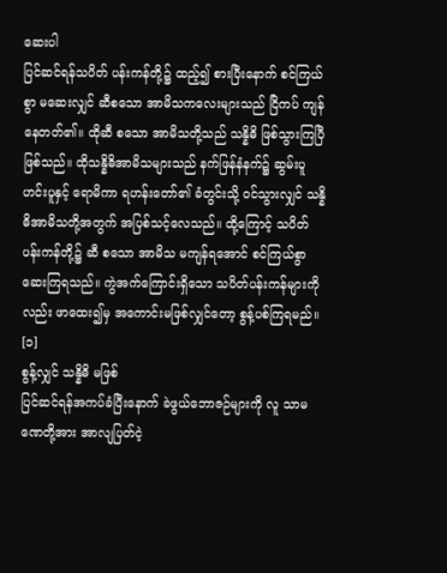ဆေးပါ
ပြင်ဆင်ရန်သပိတ် ပန်းကန်တို့၌ ထည့်၍ စားပြီးနောက် စင်ကြယ်စွာ မဆေးလျှင် ဆီစသော အာမိသကလေးများသည် ငြိကပ် ကျန်နေတတ်၏။ ထိုဆီ စသော အာမိသတို့သည် သန္နိဓိ ဖြစ်သွားကြပြီ ဖြစ်သည်။ ထိုသန္နိဓိအာမိသများသည် နက်ဖြန်နံနက်၌ ဆွမ်းပူ ဟင်းပူနှင့် ရောမိကာ ရဟန်းတော်၏ ခံတွင်းသို့ ဝင်သွားလျှင် သန္နိဓိအာမိသတို့အတွက် အပြစ်သင့်လေသည်။ ထို့ကြောင့် သပိတ် ပန်းကန်တို့၌ ဆီ စသော အာမိသ မကျန်ရအောင် စင်ကြယ်စွာ ဆေးကြရသည်။ ကွဲအက်ကြောင်းရှိသော သပိတ်ပန်းကန်များကိုလည်း ဖာထေး၍မှ အကောင်းမဖြစ်လျှင်တော့ စွန့်ပစ်ကြရမည်။ [၁]
စွန့်လျှင် သန္နိဓိ မဖြစ်
ပြင်ဆင်ရန်အကပ်ခံပြီးနောက် ခဲဖွယ်ဘောဇဉ်များကို လူ သာမဏေတို့အား အာလျပြတ်ငဲ့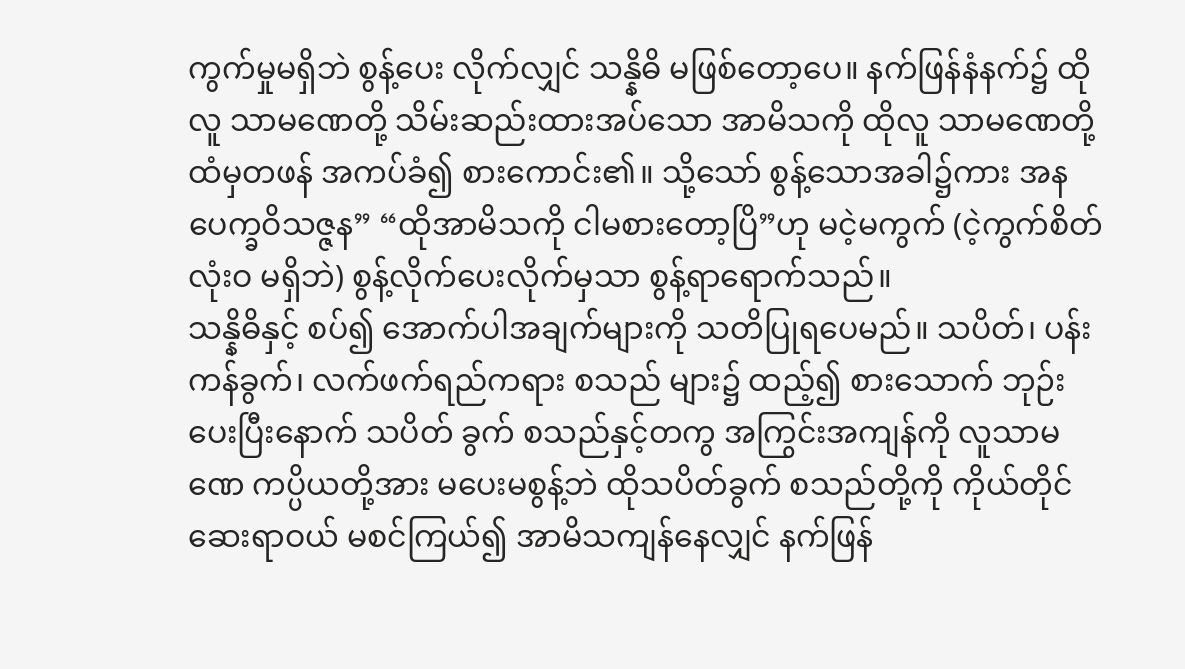ကွက်မှုမရှိဘဲ စွန့်ပေး လိုက်လျှင် သန္နိဓိ မဖြစ်တော့ပေ။ နက်ဖြန်နံနက်၌ ထိုလူ သာမဏေတို့ သိမ်းဆည်းထားအပ်သော အာမိသကို ထိုလူ သာမဏေတို့ထံမှတဖန် အကပ်ခံ၍ စားကောင်း၏။ သို့သော် စွန့်သောအခါ၌ကား အနပေက္ခဝိသဇ္ဇန” “ထိုအာမိသကို ငါမစားတော့ပြိ”ဟု မငဲ့မကွက် (ငဲ့ကွက်စိတ် လုံးဝ မရှိဘဲ) စွန့်လိုက်ပေးလိုက်မှသာ စွန့်ရာရောက်သည်။
သန္နိဓိနှင့် စပ်၍ အောက်ပါအချက်များကို သတိပြုရပေမည်။ သပိတ်၊ ပန်းကန်ခွက်၊ လက်ဖက်ရည်ကရား စသည် များ၌ ထည့်၍ စားသောက် ဘုဉ်းပေးပြီးနောက် သပိတ် ခွက် စသည်နှင့်တကွ အကြွင်းအကျန်ကို လူသာမဏေ ကပ္ပိယတို့အား မပေးမစွန့်ဘဲ ထိုသပိတ်ခွက် စသည်တို့ကို ကိုယ်တိုင် ဆေးရာဝယ် မစင်ကြယ်၍ အာမိသကျန်နေလျှင် နက်ဖြန်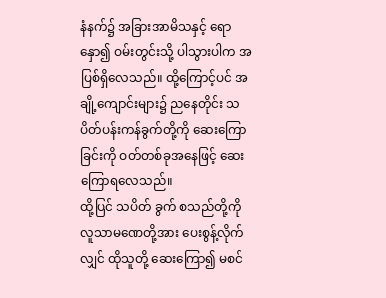နံနက်၌ အခြားအာမိသနှင့် ရောနှော၍ ဝမ်းတွင်းသို့ ပါသွားပါက အပြစ်ရှိလေသည်။ ထို့ကြောင့်ပင် အချို့ကျောင်းများ၌ ညနေတိုင်း သပိတ်ပန်းကန်ခွက်တို့ကို ဆေးကြောခြင်းကို ဝတ်တစ်ခုအနေဖြင့် ဆေးကြောရလေသည်။
ထို့ပြင် သပိတ် ခွက် စသည်တို့ကို လူသာမဏေတို့အား ပေးစွန့်လိုက်လျှင် ထိုသူတို့ ဆေးကြော၍ မစင်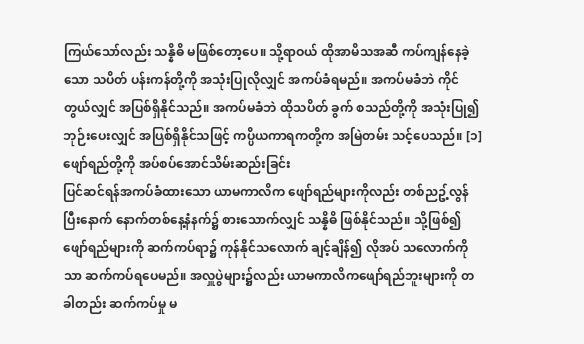ကြယ်သော်လည်း သန္နိဓိ မဖြစ်တော့ပေ။ သို့ရာဝယ် ထိုအာမိသအဆီ ကပ်ကျန်နေခဲ့သော သပိတ် ပန်းကန်တို့ကို အသုံးပြုလိုလျှင် အကပ်ခံရမည်။ အကပ်မခံဘဲ ကိုင်တွယ်လျှင် အပြစ်ရှိနိုင်သည်။ အကပ်မခံဘဲ ထိုသပိတ် ခွက် စသည်တို့ကို အသုံးပြု၍ ဘုဉ်းပေးလျှင် အပြစ်ရှိနိုင်သဖြင့် ကပ္ပိယကာရကတို့က အမြဲတမ်း သင့်ပေသည်။ [၁]
ဖျော်ရည်တို့ကို အပ်စပ်အောင်သိမ်းဆည်းခြင်း
ပြင်ဆင်ရန်အကပ်ခံထားသော ယာမကာလိက ဖျော်ရည်များကိုလည်း တစ်ညဥ့်လွန်ပြီးနောက် နောက်တစ်နေ့နံနက်၌ စားသောက်လျှင် သန္နိဓိ ဖြစ်နိုင်သည်။ သို့ဖြစ်၍ ဖျော်ရည်များကို ဆက်ကပ်ရာ၌ ကုန်နိုင်သလောက် ချင့်ချိန်၍ လိုအပ် သလောက်ကိုသာ ဆက်ကပ်ရပေမည်။ အလှူပွဲများ၌လည်း ယာမကာလိကဖျော်ရည်ဘူးများကို တခါတည်း ဆက်ကပ်မှု မ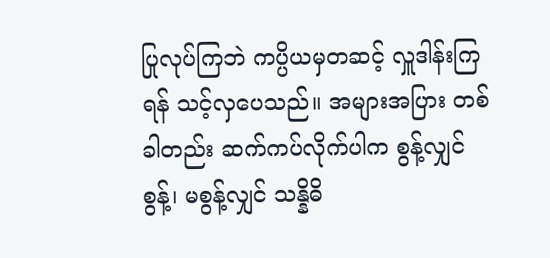ပြုလုပ်ကြဘဲ ကပ္ပိယမှတဆင့် လှူဒါန်းကြရန် သင့်လှပေသည်။ အများအပြား တစ်ခါတည်း ဆက်ကပ်လိုက်ပါက စွန့်လျှင် စွန့်၊ မစွန့်လျှင် သန္နိဓိ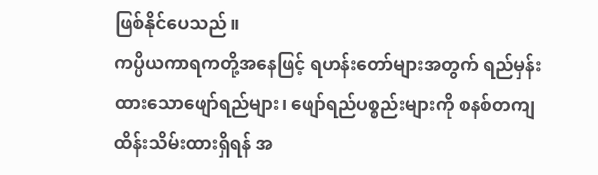ဖြစ်နိုင်ပေသည်။
ကပ္ပိယကာရကတို့အနေဖြင့် ရဟန်းတော်များအတွက် ရည်မှန်းထားသောဖျော်ရည်များ၊ ဖျော်ရည်ပစ္စည်းများကို စနစ်တကျ ထိန်းသိမ်းထားရှိရန် အ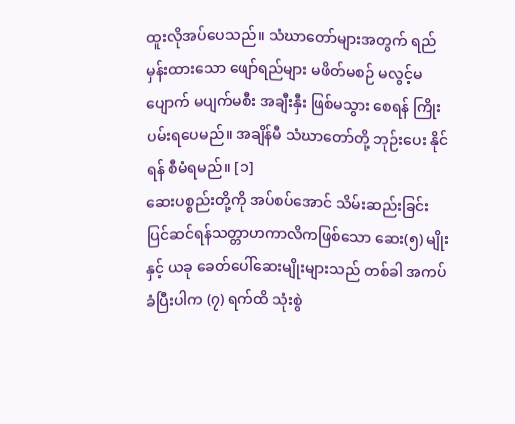ထူးလိုအပ်ပေသည်။ သံဃာတော်များအတွက် ရည်မှန်းထားသော ဖျော်ရည်များ မဖိတ်မစဉ် မလွင့်မပျောက် မပျက်မစီး အချီးနှီး ဖြစ်မသွား စေရန် ကြိုးပမ်းရပေမည်။ အချိန်မီ သံဃာတော်တို့ ဘုဉ်းပေး နိုင်ရန် စီမံရမည်။ [၁]
ဆေးပစ္စည်းတို့ကို အပ်စပ်အောင် သိမ်းဆည်းခြင်း
ပြင်ဆင်ရန်သတ္တာဟကာလိကဖြစ်သော ဆေး(၅) မျိုးနှင့် ယခု ခေတ်ပေါ်ဆေးမျိုးများသည် တစ်ခါ အကပ်ခံပြီးပါက (၇) ရက်ထိ သုံးစွဲ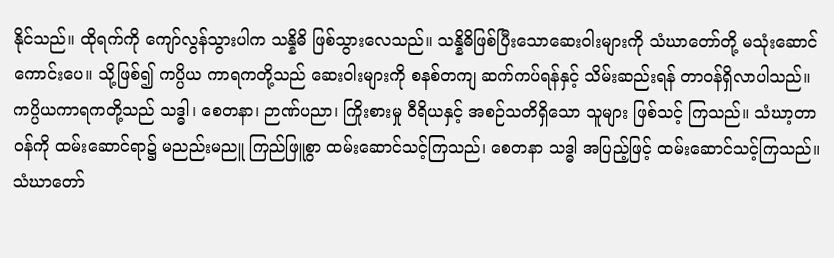နိုင်သည်။ ထိုရက်ကို ကျော်လွန်သွားပါက သန္နိဓိ ဖြစ်သွားလေသည်။ သန္နိဓိဖြစ်ပြီးသောဆေးဝါးများကို သံဃာတော်တို့ မသုံးဆောင်ကောင်းပေ။ သို့ဖြစ်၍ ကပ္ပိယ ကာရကတို့သည် ဆေးဝါးများကို စနစ်တကျ ဆက်ကပ်ရန်နှင့် သိမ်းဆည်းရန် တာဝန်ရှိလာပါသည်။
ကပ္ပိယကာရကတို့သည် သဒ္ဓါ၊ စေတနာ၊ ဉာဏ်ပညာ၊ ကြိုးစားမှု ဝီရိယနှင့် အစဉ်သတိရှိသော သူများ ဖြစ်သင့် ကြသည်။ သံဃာ့တာဝန်ကို ထမ်းဆောင်ရာ၌ မညည်းမညူ ကြည်ဖြူစွာ ထမ်းဆောင်သင့်ကြသည်၊ စေတနာ သဒ္ဓါ အပြည့်ဖြင့် ထမ်းဆောင်သင့်ကြသည်။ သံဃာတော်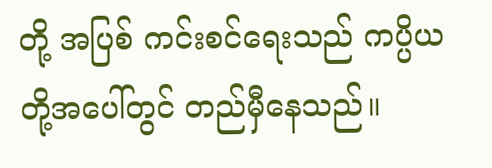တို့ အပြစ် ကင်းစင်ရေးသည် ကပ္ပိယတို့အပေါ်တွင် တည်မှီနေသည်။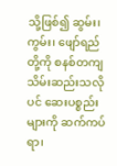သို့ဖြစ်၍ ဆွမ်း၊ ကွမ်း၊ ဖျော်ရည်တို့ကို စနစ်တကျ သိမ်းဆည်းသလိုပင် ဆေးပစ္စည်းများကို ဆက်ကပ်ရာ၊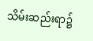သိမ်းဆည်းရာ၌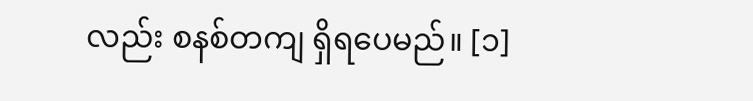လည်း စနစ်တကျ ရှိရပေမည်။ [၁]